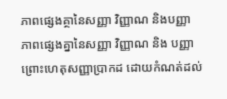ភាពផ្សេងគ្ថានៃសញ្ញា វិញ្ញាណ និងបញ្ញា
ភាពផ្សេងគ្នានៃសញ្ញា វិញ្ញាណ និង បញ្ញា ព្រោះហេតុសញ្ញាប្រាកដ ដោយកំណត់ដល់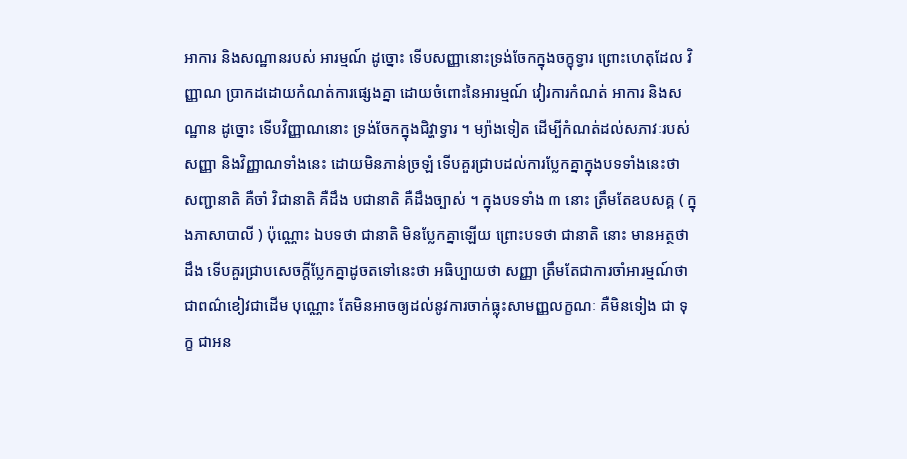អាការ និងសណ្ឋានរបស់ អារម្មណ៍ ដូច្នោះ ទើបសញ្ញានោះទ្រង់ចែកក្នុងចក្ខុទ្វារ ព្រោះហេតុដែល វិញ្ញាណ ប្រាកដដោយកំណត់ការផ្សេងគ្នា ដោយចំពោះនៃអារម្មណ៍ វៀរការកំណត់ អាការ និងសណ្ឋាន ដូច្នោះ ទើបវិញ្ញាណនោះ ទ្រង់ចែកក្នុងជិវ្ហាទ្វារ ។ ម្យ៉ាងទៀត ដើម្បីកំណត់ដល់សភាវៈរបស់សញ្ញា និងវិញ្ញាណទាំងនេះ ដោយមិនភាន់ច្រឡំ ទើបគួរជ្រាបដល់ការប្លែកគ្នាក្នុងបទទាំងនេះថា សញ្ជានាតិ គឺចាំ វិជានាតិ គឺដឹង បជានាតិ គឺដឹងច្បាស់ ។ ក្នុងបទទាំង ៣ នោះ ត្រឹមតែឧបសគ្គ ( ក្នុងភាសាបាលី ) ប៉ុណ្ណោះ ឯបទថា ជានាតិ មិនប្លែកគ្នាឡើយ ព្រោះបទថា ជានាតិ នោះ មានអត្ថថា ដឹង ទើបគួរជ្រាបសេចក្តីប្លែកគ្នាដូចតទៅនេះថា អធិប្បាយថា សញ្ញា ត្រឹមតែជាការចាំអារម្មណ៍ថាជាពណ៌ខៀវជាដើម បុណ្ណោះ តែមិនអាចឲ្យដល់នូវការចាក់ធ្លុះសាមញ្ញលក្ខណៈ គឺមិនទៀង ជា ទុក្ខ ជាអន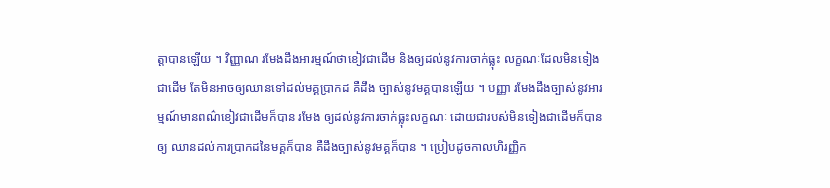ត្តាបានឡើយ ។ វិញ្ញាណ រមែងដឹងអារម្មណ៍ថាខៀវជាដើម និងឲ្យដល់នូវការចាក់ធ្លុះ លក្ខណៈដែលមិនទៀងជាដើម តែមិនអាចឲ្យឈានទៅដល់មគ្គប្រាកដ គឺដឹង ច្បាស់នូវមគ្គបានឡើយ ។ បញ្ញា រមែងដឹងច្បាស់នូវអារម្មណ៍មានពណ៌ខៀវជាដើមក៏បាន រមែង ឲ្យដល់នូវការចាក់ធ្លុះលក្ខណៈ ដោយជារបស់មិនទៀងជាដើមក៏បាន ឲ្យ ឈានដល់ការប្រាកដនៃមគ្គក៏បាន គឺដឹងច្បាស់នូវមគ្គក៏បាន ។ ប្រៀបដូចកាលហិរញ្ញិក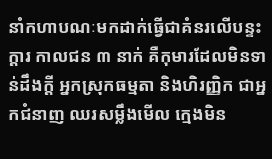នាំកហាបណៈមកដាក់ធ្វើជាគំនរលើបន្ទះក្តារ កាលជន ៣ នាក់ គឺកុមារដែលមិនទាន់ដឹងក្តី អ្នកស្រុកធម្មតា និងហិរញ្ញិក ជាអ្នកជំនាញ ឈរសម្លឹងមើល ក្មេងមិន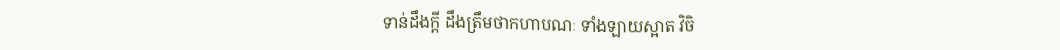ទាន់ដឹងក្តី ដឹងត្រឹមថាកហាបណៈ ទាំងឡាយស្អាត វិចិ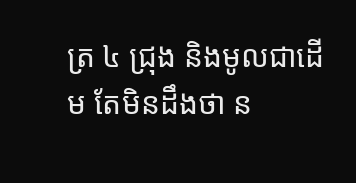ត្រ ៤ ជ្រុង និងមូលជាដើម តែមិនដឹងថា ន